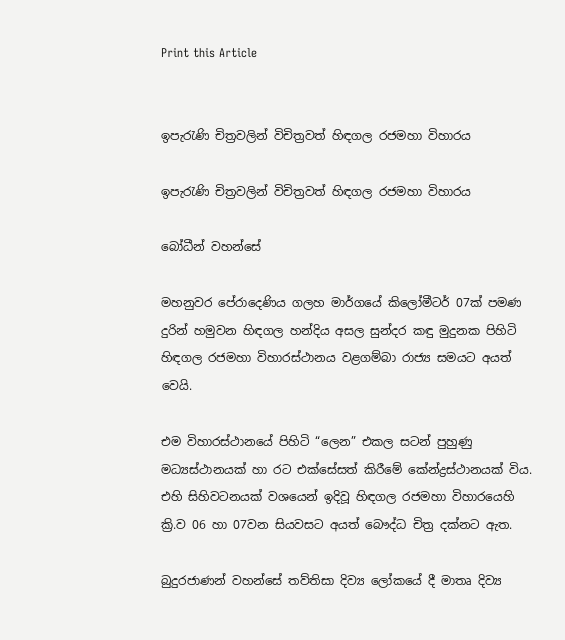Print this Article


ඉපැරැණි චිත්‍රවලින් විචිත්‍රවත් හිඳගල රජමහා විහාරය

ඉපැරැණි චිත්‍රවලින් විචිත්‍රවත් හිඳගල රජමහා විහාරය

බෝධීන් වහන්සේ

මහනුවර පේරාදෙණිය ගලහ මාර්ගයේ කිලෝමීටර් 07ක් පමණ දුරින් හමුවන හිඳගල හන්දිය අසල සුන්දර කඳු මුදුනක පිහිටි හිඳගල රජමහා විහාරස්ථානය වළගම්බා රාජ්‍ය සමයට අයත් වෙයි.

එම විහාරස්ථානයේ පිහිටි “ලෙන” එකල සටන් පුහුණු මධ්‍යස්ථානයක් හා රට එක්සේසත් කිරීමේ කේන්ද්‍රස්ථානයක් විය. එහි සිහිවටනයක් වශයෙන් ඉදිවූ හිඳගල රජමහා විහාරයෙහි ක්‍රි.ව 06 හා 07වන සියවසට අයත් බෞද්ධ චිත්‍ර දක්නට ඇත.

බුදුරජාණන් වහන්සේ තව්තිසා දිව්‍ය ලෝකයේ දී මාතෘ දිව්‍ය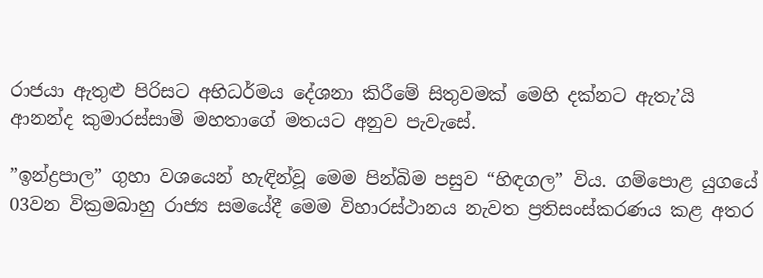රාජයා ඇතුළු පිරිසට අභිධර්මය දේශනා කිරීමේ සිතුවමක් මෙහි දක්නට ඇතැ’යි ආනන්ද කුමාරස්සාමි මහතාගේ මතයට අනුව පැවැසේ.

”ඉන්ද්‍රපාල” ගුහා වශයෙන් හැඳින්වූ මෙම පින්බිම පසුව “හිඳගල” විය. ගම්පොළ යුගයේ 03වන වික්‍රමබාහු රාජ්‍ය සමයේදී මෙම විහාරස්ථානය නැවත ප්‍රතිසංස්කරණය කළ අතර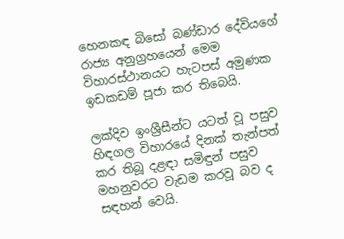හෙනකඳ බිසෝ බණ්ඩාර දේවියගේ රාජ්‍ය අනුග්‍රහයෙන් මෙම විහාරස්ථානයට හැටපස් අමුණක ඉඩකඩම් පූජා කර තිබෙයි.

ලක්දිව ඉංශ්‍රීසීන්ට යටත් වූ පසුව හිඳගල විහාරයේ දිනක් තැන්පත් කර තිබූ දළඳා සමිඳුන් පසුව මහනුවරට වැඩම කරවූ බව ද සඳහන් වෙයි.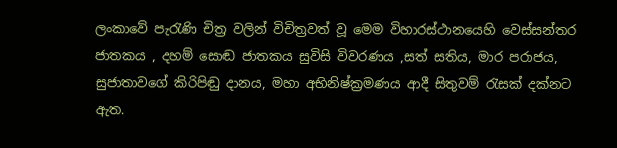ලංකාවේ පැරැණි චිත්‍ර වලින් විචිත්‍රවත් වූ මෙම විහාරස්ථානයෙහි වෙස්සන්තර ජාතකය , දහම් සොඬ ජාතකය සුවිසි විවරණය ,සත් සතිය, මාර පරාජය, සුජාතාවගේ කිරිපිඬු දානය, මහා අභිනිෂ්ක්‍රමණය ආදී සිතුවම් රැසක් දක්නට ඇත.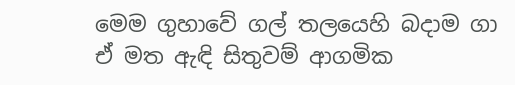මෙම ගුහාවේ ගල් තලයෙහි බදාම ගා ඒ මත ඇඳි සිතුවම් ආගමික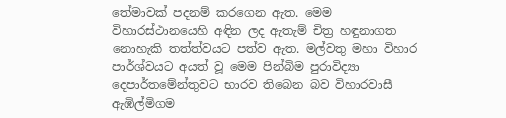තේමාවක් පදනම් කරගෙන ඇත. මෙම විහාරස්ථානයෙහි අඳින ලද ඇතැම් චිත්‍ර හඳුනාගත නොහැකි තත්ත්වයට පත්ව ඇත. මල්වතු මහා විහාර පාර්ශ්වයට අයත් වූ මෙම පින්බිම පුරාවිද්‍යා දෙපාර්තමේන්තුවට භාරව තිබෙන බව විහාරවාසී ඇඹිල්මිගම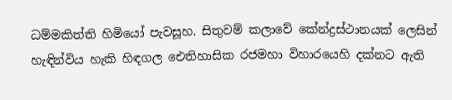ධම්මකිත්ති හිමියෝ පැවසූහ. සිතුවම් කලාවේ කේන්ද්‍රස්ථානයක් ලෙසින් හැඳින්විය හැකි හිඳගල ඓතිහාසික රජමහා විහාරයෙහි දක්නට ඇති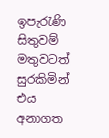ඉපැරැණි සිතුවම් මතුවටත් සුරකිමින් එය අනාගත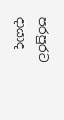පරපුරට දායාද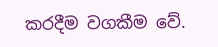කරදීම වගකීම වේ.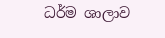ධර්ම ශාලාව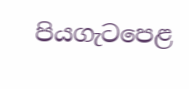පියගැටපෙළ